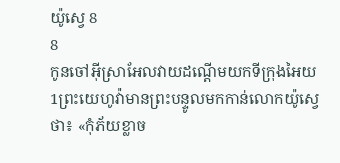យ៉ូស្វេ 8
8
កូនចៅអ៊ីស្រាអែលវាយដណ្តើមយកទីក្រុងអៃយ
1ព្រះយេហូវ៉ាមានព្រះបន្ទូលមកកាន់លោកយ៉ូស្វេថា៖ «កុំភ័យខ្លាច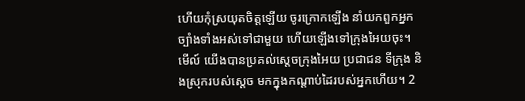ហើយកុំស្រយុតចិត្តឡើយ ចូរក្រោកឡើង នាំយកពួកអ្នកច្បាំងទាំងអស់ទៅជាមួយ ហើយឡើងទៅក្រុងអៃយចុះ។ មើល៍ យើងបានប្រគល់ស្តេចក្រុងអៃយ ប្រជាជន ទីក្រុង និងស្រុករបស់ស្តេច មកក្នុងកណ្ដាប់ដៃរបស់អ្នកហើយ។ 2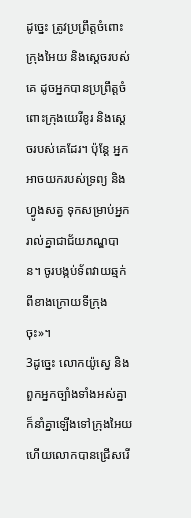ដូច្នេះ ត្រូវប្រព្រឹត្តចំពោះក្រុងអៃយ និងស្តេចរបស់គេ ដូចអ្នកបានប្រព្រឹត្តចំពោះក្រុងយេរីខូរ និងស្តេចរបស់គេដែរ។ ប៉ុន្ដែ អ្នកអាចយករបស់ទ្រព្យ និងហ្វូងសត្វ ទុកសម្រាប់អ្នករាល់គ្នាជាជ័យភណ្ឌបាន។ ចូរបង្កប់ទ័ពវាយឆ្មក់ពីខាងក្រោយទីក្រុងចុះ»។
3ដូច្នេះ លោកយ៉ូស្វេ និងពួកអ្នកច្បាំងទាំងអស់គ្នា ក៏នាំគ្នាឡើងទៅក្រុងអៃយ ហើយលោកបានជ្រើសរើ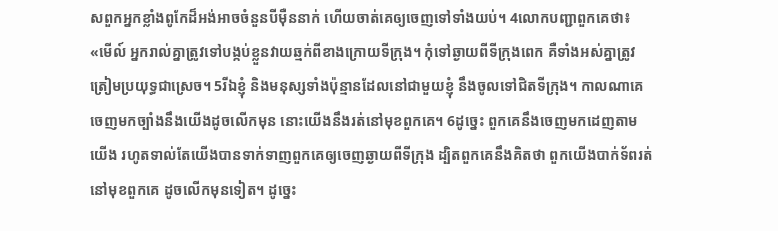សពួកអ្នកខ្លាំងពូកែដ៏អង់អាចចំនួនបីម៉ឺននាក់ ហើយចាត់គេឲ្យចេញទៅទាំងយប់។ 4លោកបញ្ជាពួកគេថា៖ «មើល៍ អ្នករាល់គ្នាត្រូវទៅបង្កប់ខ្លួនវាយឆ្មក់ពីខាងក្រោយទីក្រុង។ កុំទៅឆ្ងាយពីទីក្រុងពេក គឺទាំងអស់គ្នាត្រូវត្រៀមប្រយុទ្ធជាស្រេច។ 5រីឯខ្ញុំ និងមនុស្សទាំងប៉ុន្មានដែលនៅជាមួយខ្ញុំ នឹងចូលទៅជិតទីក្រុង។ កាលណាគេចេញមកច្បាំងនឹងយើងដូចលើកមុន នោះយើងនឹងរត់នៅមុខពួកគេ។ 6ដូច្នេះ ពួកគេនឹងចេញមកដេញតាមយើង រហូតទាល់តែយើងបានទាក់ទាញពួកគេឲ្យចេញឆ្ងាយពីទីក្រុង ដ្បិតពួកគេនឹងគិតថា ពួកយើងបាក់ទ័ពរត់នៅមុខពួកគេ ដូចលើកមុនទៀត។ ដូច្នេះ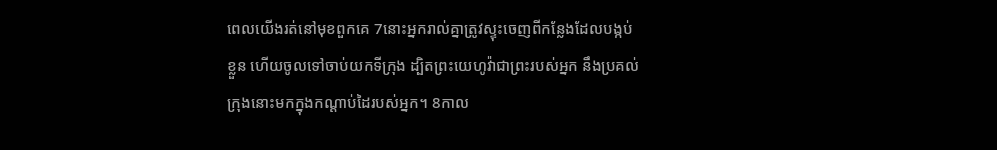ពេលយើងរត់នៅមុខពួកគេ 7នោះអ្នករាល់គ្នាត្រូវស្ទុះចេញពីកន្លែងដែលបង្កប់ខ្លួន ហើយចូលទៅចាប់យកទីក្រុង ដ្បិតព្រះយេហូវ៉ាជាព្រះរបស់អ្នក នឹងប្រគល់ក្រុងនោះមកក្នុងកណ្ដាប់ដៃរបស់អ្នក។ 8កាល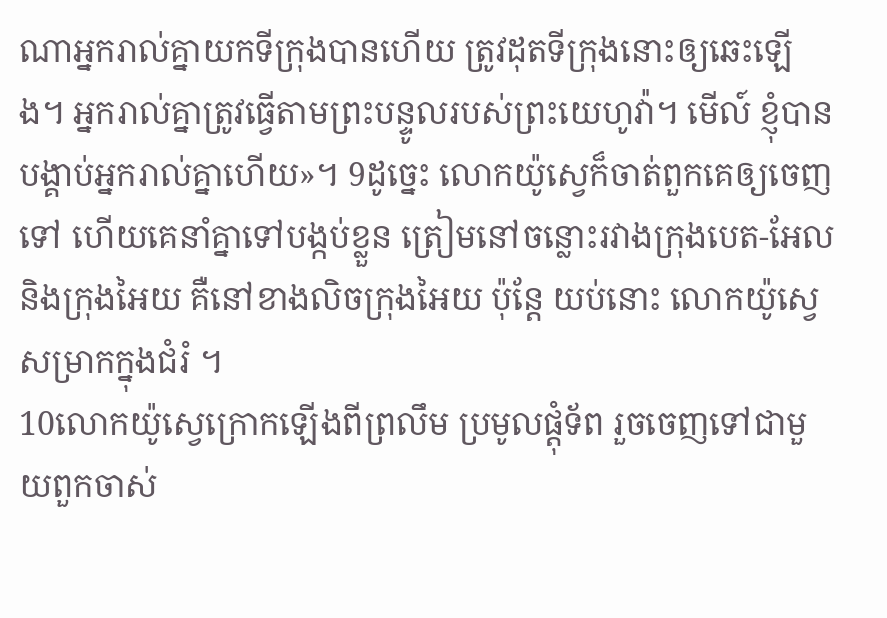ណាអ្នករាល់គ្នាយកទីក្រុងបានហើយ ត្រូវដុតទីក្រុងនោះឲ្យឆេះឡើង។ អ្នករាល់គ្នាត្រូវធ្វើតាមព្រះបន្ទូលរបស់ព្រះយេហូវ៉ា។ មើល៍ ខ្ញុំបានបង្គាប់អ្នករាល់គ្នាហើយ»។ 9ដូច្នេះ លោកយ៉ូស្វេក៏ចាត់ពួកគេឲ្យចេញទៅ ហើយគេនាំគ្នាទៅបង្កប់ខ្លួន ត្រៀមនៅចន្លោះរវាងក្រុងបេត-អែល និងក្រុងអៃយ គឺនៅខាងលិចក្រុងអៃយ ប៉ុន្ដែ យប់នោះ លោកយ៉ូស្វេសម្រាកក្នុងជំរំ ។
10លោកយ៉ូស្វេក្រោកឡើងពីព្រលឹម ប្រមូលផ្ដុំទ័ព រួចចេញទៅជាមួយពួកចាស់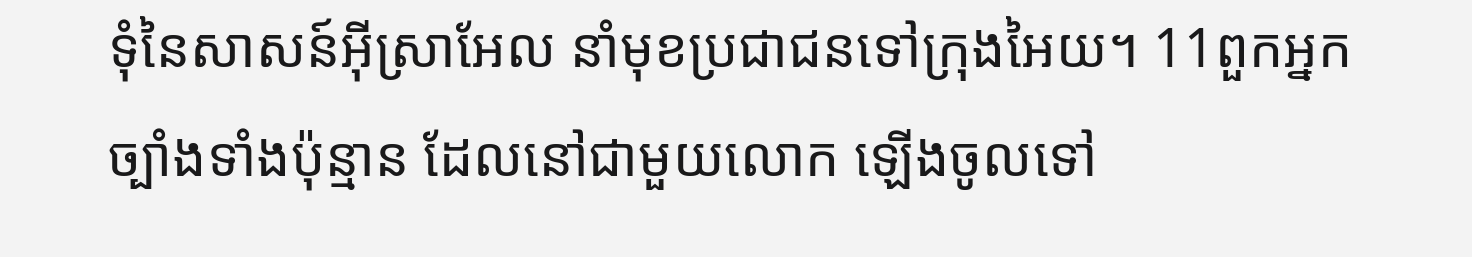ទុំនៃសាសន៍អ៊ីស្រាអែល នាំមុខប្រជាជនទៅក្រុងអៃយ។ 11ពួកអ្នកច្បាំងទាំងប៉ុន្មាន ដែលនៅជាមួយលោក ឡើងចូលទៅ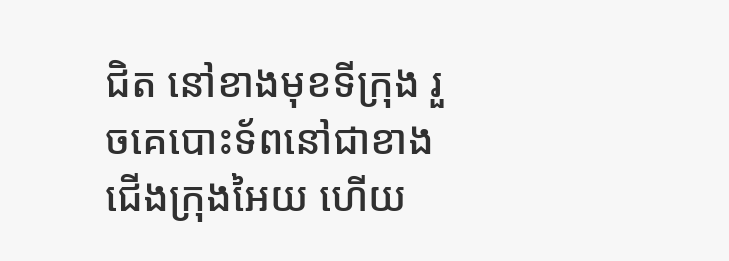ជិត នៅខាងមុខទីក្រុង រួចគេបោះទ័ពនៅជាខាងជើងក្រុងអៃយ ហើយ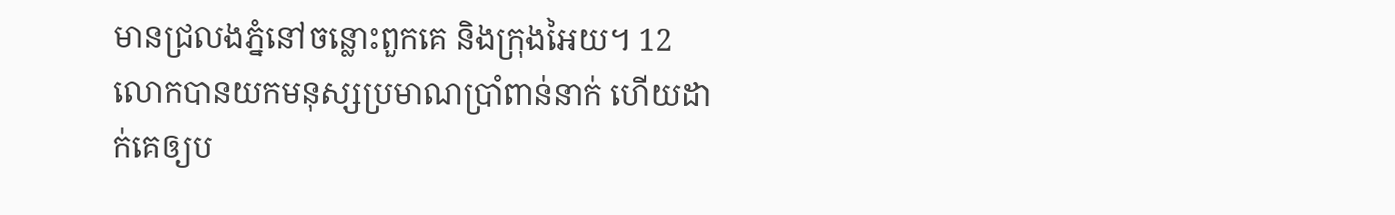មានជ្រលងភ្នំនៅចន្លោះពួកគេ និងក្រុងអៃយ។ 12លោកបានយកមនុស្សប្រមាណប្រាំពាន់នាក់ ហើយដាក់គេឲ្យប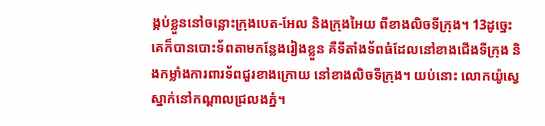ង្កប់ខ្លួននៅចន្លោះក្រុងបេត-អែល និងក្រុងអៃយ ពីខាងលិចទីក្រុង។ 13ដូច្នេះ គេក៏បានបោះទ័ពតាមកន្លែងរៀងខ្លួន គឺទីតាំងទ័ពធំដែលនៅខាងជើងទីក្រុង និងកម្លាំងការពារទ័ពជួរខាងក្រោយ នៅខាងលិចទីក្រុង។ យប់នោះ លោកយ៉ូស្វេស្នាក់នៅកណ្ដាលជ្រលងភ្នំ។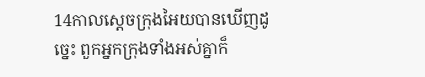14កាលស្តេចក្រុងអៃយបានឃើញដូច្នេះ ពួកអ្នកក្រុងទាំងអស់គ្នាក៏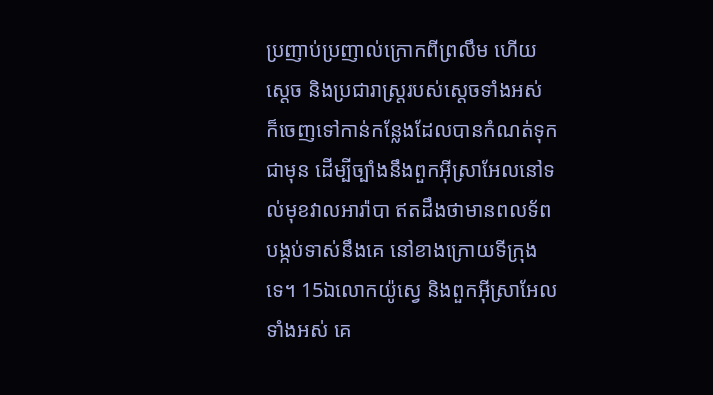ប្រញាប់ប្រញាល់ក្រោកពីព្រលឹម ហើយស្តេច និងប្រជារាស្ត្ររបស់ស្ដេចទាំងអស់ ក៏ចេញទៅកាន់កន្លែងដែលបានកំណត់ទុកជាមុន ដើម្បីច្បាំងនឹងពួកអ៊ីស្រាអែលនៅទល់មុខវាលអារ៉ាបា ឥតដឹងថាមានពលទ័ពបង្កប់ទាស់នឹងគេ នៅខាងក្រោយទីក្រុងទេ។ 15ឯលោកយ៉ូស្វេ និងពួកអ៊ីស្រាអែលទាំងអស់ គេ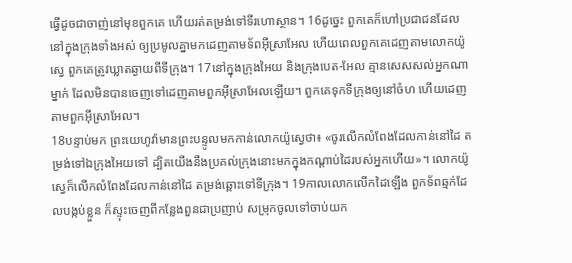ធ្វើដូចជាចាញ់នៅមុខពួកគេ ហើយរត់តម្រង់ទៅទីរហោស្ថាន។ 16ដូច្នេះ ពួកគេក៏ហៅប្រជាជនដែលនៅក្នុងក្រុងទាំងអស់ ឲ្យប្រមូលគ្នាមកដេញតាមទ័ពអ៊ីស្រាអែល ហើយពេលពួកគេដេញតាមលោកយ៉ូស្វេ ពួកគេត្រូវឃ្លាតឆ្ងាយពីទីក្រុង។ 17នៅក្នុងក្រុងអៃយ និងក្រុងបេត-អែល គ្មានសេសសល់អ្នកណាម្នាក់ ដែលមិនបានចេញទៅដេញតាមពួកអ៊ីស្រាអែលឡើយ។ ពួកគេទុកទីក្រុងឲ្យនៅចំហ ហើយដេញតាមពួកអ៊ីស្រាអែល។
18បន្ទាប់មក ព្រះយេហូវ៉ាមានព្រះបន្ទូលមកកាន់លោកយ៉ូស្វេថា៖ «ចូរលើកលំពែងដែលកាន់នៅដៃ តម្រង់ទៅឯក្រុងអៃយទៅ ដ្បិតយើងនឹងប្រគល់ក្រុងនោះមកក្នុងកណ្ដាប់ដៃរបស់អ្នកហើយ»។ លោកយ៉ូស្វេក៏លើកលំពែងដែលកាន់នៅដៃ តម្រង់ឆ្ពោះទៅទីក្រុង។ 19កាលលោកលើកដៃឡើង ពួកទ័ពឆ្មក់ដែលបង្កប់ខ្លួន ក៏ស្ទុះចេញពីកន្លែងពួនជាប្រញាប់ សម្រុកចូលទៅចាប់យក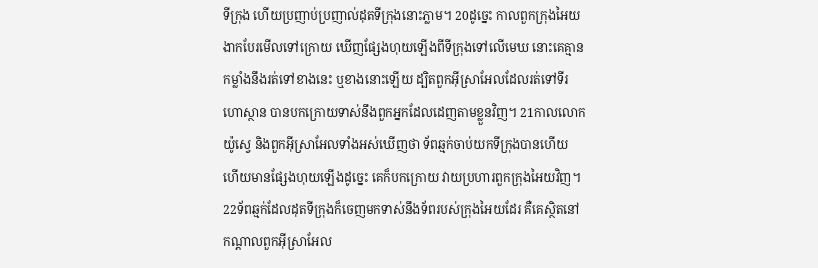ទីក្រុង ហើយប្រញាប់ប្រញាល់ដុតទីក្រុងនោះភ្លាម។ 20ដូច្នេះ កាលពួកក្រុងអៃយងាកបែរមើលទៅក្រោយ ឃើញផ្សែងហុយឡើងពីទីក្រុងទៅលើមេឃ នោះគេគ្មានកម្លាំងនឹងរត់ទៅខាងនេះ ឬខាងនោះឡើយ ដ្បិតពួកអ៊ីស្រាអែលដែលរត់ទៅទីរហោស្ថាន បានបកក្រោយទាស់នឹងពួកអ្នកដែលដេញតាមខ្លួនវិញ។ 21កាលលោកយ៉ូស្វេ និងពួកអ៊ីស្រាអែលទាំងអស់ឃើញថា ទ័ពឆ្មក់ចាប់យកទីក្រុងបានហើយ ហើយមានផ្សែងហុយឡើងដូច្នេះ គេក៏បកក្រោយ វាយប្រហារពួកក្រុងអៃយវិញ។ 22ទ័ពឆ្មក់ដែលដុតទីក្រុងក៏ចេញមកទាស់នឹងទ័ពរបស់ក្រុងអៃយដែរ គឺគេស្ថិតនៅកណ្ដាលពួកអ៊ីស្រាអែល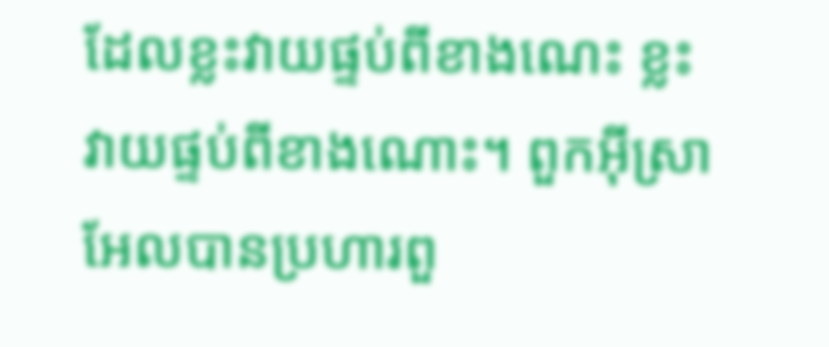ដែលខ្លះវាយផ្ទប់ពីខាងណេះ ខ្លះវាយផ្ទប់ពីខាងណោះ។ ពួកអ៊ីស្រាអែលបានប្រហារពួ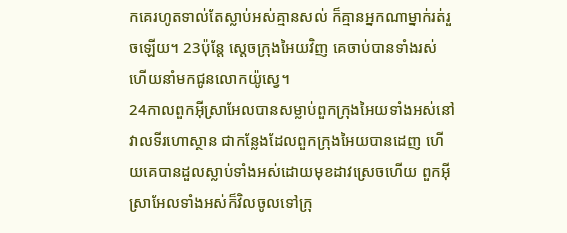កគេរហូតទាល់តែស្លាប់អស់គ្មានសល់ ក៏គ្មានអ្នកណាម្នាក់រត់រួចឡើយ។ 23ប៉ុន្ដែ ស្តេចក្រុងអៃយវិញ គេចាប់បានទាំងរស់ ហើយនាំមកជូនលោកយ៉ូស្វេ។
24កាលពួកអ៊ីស្រាអែលបានសម្លាប់ពួកក្រុងអៃយទាំងអស់នៅវាលទីរហោស្ថាន ជាកន្លែងដែលពួកក្រុងអៃយបានដេញ ហើយគេបានដួលស្លាប់ទាំងអស់ដោយមុខដាវស្រេចហើយ ពួកអ៊ីស្រាអែលទាំងអស់ក៏វិលចូលទៅក្រុ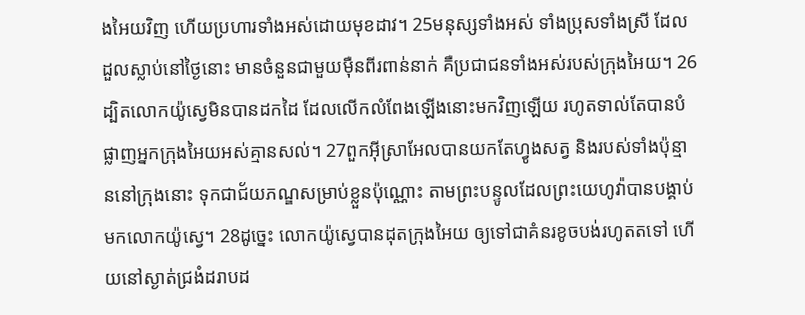ងអៃយវិញ ហើយប្រហារទាំងអស់ដោយមុខដាវ។ 25មនុស្សទាំងអស់ ទាំងប្រុសទាំងស្រី ដែលដួលស្លាប់នៅថ្ងៃនោះ មានចំនួនជាមួយម៉ឺនពីរពាន់នាក់ គឺប្រជាជនទាំងអស់របស់ក្រុងអៃយ។ 26ដ្បិតលោកយ៉ូស្វេមិនបានដកដៃ ដែលលើកលំពែងឡើងនោះមកវិញឡើយ រហូតទាល់តែបានបំផ្លាញអ្នកក្រុងអៃយអស់គ្មានសល់។ 27ពួកអ៊ីស្រាអែលបានយកតែហ្វូងសត្វ និងរបស់ទាំងប៉ុន្មាននៅក្រុងនោះ ទុកជាជ័យភណ្ឌសម្រាប់ខ្លួនប៉ុណ្ណោះ តាមព្រះបន្ទូលដែលព្រះយេហូវ៉ាបានបង្គាប់មកលោកយ៉ូស្វេ។ 28ដូច្នេះ លោកយ៉ូស្វេបានដុតក្រុងអៃយ ឲ្យទៅជាគំនរខូចបង់រហូតតទៅ ហើយនៅស្ងាត់ជ្រងំដរាបដ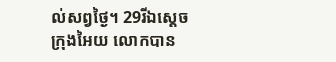ល់សព្វថ្ងៃ។ 29រីឯស្តេចក្រុងអៃយ លោកបាន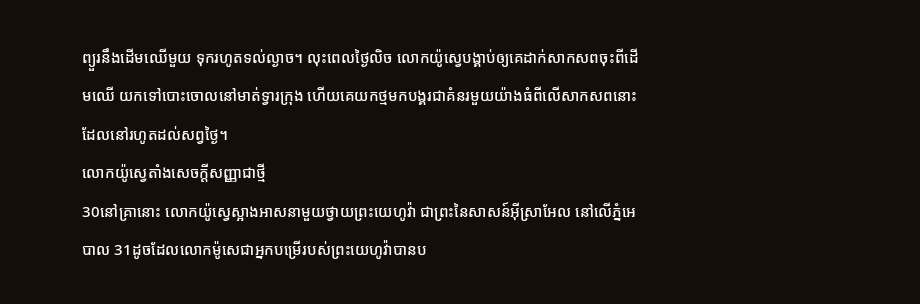ព្យួរនឹងដើមឈើមួយ ទុករហូតទល់ល្ងាច។ លុះពេលថ្ងៃលិច លោកយ៉ូស្វេបង្គាប់ឲ្យគេដាក់សាកសពចុះពីដើមឈើ យកទៅបោះចោលនៅមាត់ទ្វារក្រុង ហើយគេយកថ្មមកបង្គរជាគំនរមួយយ៉ាងធំពីលើសាកសពនោះ ដែលនៅរហូតដល់សព្វថ្ងៃ។
លោកយ៉ូស្វេតាំងសេចក្ដីសញ្ញាជាថ្មី
30នៅគ្រានោះ លោកយ៉ូស្វេស្អាងអាសនាមួយថ្វាយព្រះយេហូវ៉ា ជាព្រះនៃសាសន៍អ៊ីស្រាអែល នៅលើភ្នំអេបាល 31ដូចដែលលោកម៉ូសេជាអ្នកបម្រើរបស់ព្រះយេហូវ៉ាបានប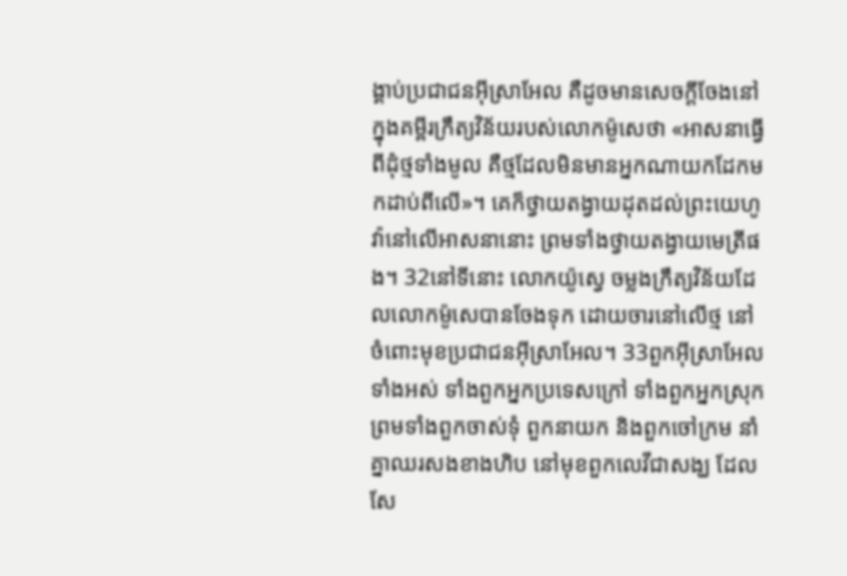ង្គាប់ប្រជាជនអ៊ីស្រាអែល គឺដូចមានសេចក្ដីចែងនៅក្នុងគម្ពីរក្រឹត្យវិន័យរបស់លោកម៉ូសេថា «អាសនាធ្វើពីដុំថ្មទាំងមូល គឺថ្មដែលមិនមានអ្នកណាយកដែកមកដាប់ពីលើ»។ គេក៏ថ្វាយតង្វាយដុតដល់ព្រះយេហូវ៉ានៅលើអាសនានោះ ព្រមទាំងថ្វាយតង្វាយមេត្រីផង។ 32នៅទីនោះ លោកយ៉ូស្វេ ចម្លងក្រឹត្យវិន័យដែលលោកម៉ូសេបានចែងទុក ដោយចារនៅលើថ្ម នៅចំពោះមុខប្រជាជនអ៊ីស្រាអែល។ 33ពួកអ៊ីស្រាអែលទាំងអស់ ទាំងពួកអ្នកប្រទេសក្រៅ ទាំងពួកអ្នកស្រុក ព្រមទាំងពួកចាស់ទុំ ពួកនាយក និងពួកចៅក្រម នាំគ្នាឈរសងខាងហិប នៅមុខពួកលេវីជាសង្ឃ ដែលសែ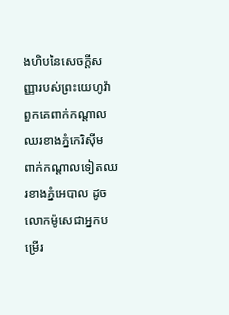ងហិបនៃសេចក្ដីសញ្ញារបស់ព្រះយេហូវ៉ា ពួកគេពាក់កណ្ដាលឈរខាងភ្នំកេរិស៊ីម ពាក់កណ្ដាលទៀតឈរខាងភ្នំអេបាល ដូចលោកម៉ូសេជាអ្នកបម្រើរ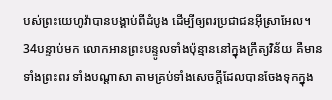បស់ព្រះយេហូវ៉ាបានបង្គាប់ពីដំបូង ដើម្បីឲ្យពរប្រជាជនអ៊ីស្រាអែល។ 34បន្ទាប់មក លោកអានព្រះបន្ទូលទាំងប៉ុន្មាននៅក្នុងក្រឹត្យវិន័យ គឺមានទាំងព្រះពរ ទាំងបណ្ដាសា តាមគ្រប់ទាំងសេចក្ដីដែលបានចែងទុកក្នុង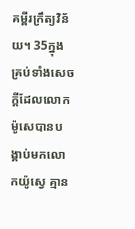គម្ពីរក្រឹត្យវិន័យ។ 35ក្នុងគ្រប់ទាំងសេចក្ដីដែលលោកម៉ូសេបានបង្គាប់មកលោកយ៉ូស្វេ គ្មាន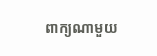ពាក្យណាមួយ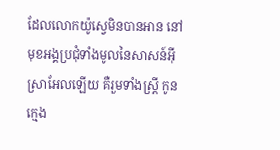ដែលលោកយ៉ូស្វេមិនបានអាន នៅមុខអង្គប្រជុំទាំងមូលនៃសាសន៍អ៊ីស្រាអែលឡើយ គឺរួមទាំងស្ត្រី កូនក្មេង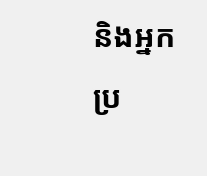និងអ្នកប្រ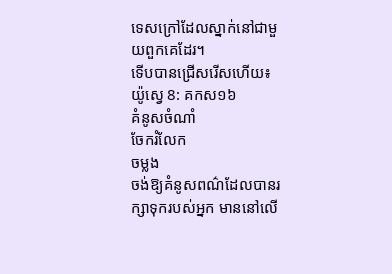ទេសក្រៅដែលស្នាក់នៅជាមួយពួកគេដែរ។
ទើបបានជ្រើសរើសហើយ៖
យ៉ូស្វេ 8: គកស១៦
គំនូសចំណាំ
ចែករំលែក
ចម្លង
ចង់ឱ្យគំនូសពណ៌ដែលបានរក្សាទុករបស់អ្នក មាននៅលើ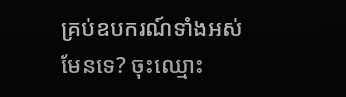គ្រប់ឧបករណ៍ទាំងអស់មែនទេ? ចុះឈ្មោះ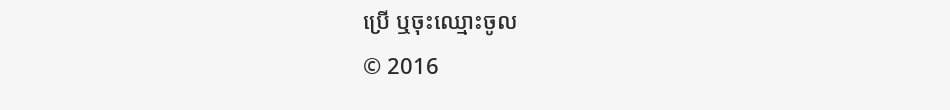ប្រើ ឬចុះឈ្មោះចូល
© 2016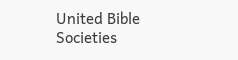United Bible Societies